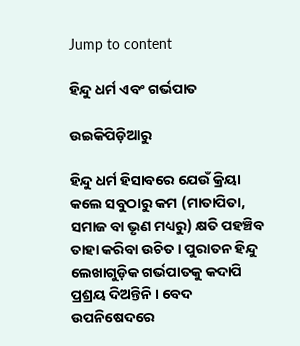Jump to content

ହିନ୍ଦୁ ଧର୍ମ ଏବଂ ଗର୍ଭପାତ

ଉଇକିପିଡ଼ିଆ‌ରୁ

ହିନ୍ଦୁ ଧର୍ମ ହିସାବରେ ଯେଉଁ କ୍ରିୟା କଲେ ସବୁଠାରୁ କମ (ମାତାପିତା, ସମାଜ ବା ଭୃଣ ମଧ୍ୟରୁ) କ୍ଷତି ପହଞ୍ଚିବ ତାହା କରିବା ଉଚିତ । ପୁରାତନ ହିନ୍ଦୁ ଲେଖାଗୁଡ଼ିକ ଗର୍ଭପାତକୁ କଦାପି ପ୍ରଶ୍ରୟ ଦିଅନ୍ତିନି । ବେଦ ଉପନିଷେଦରେ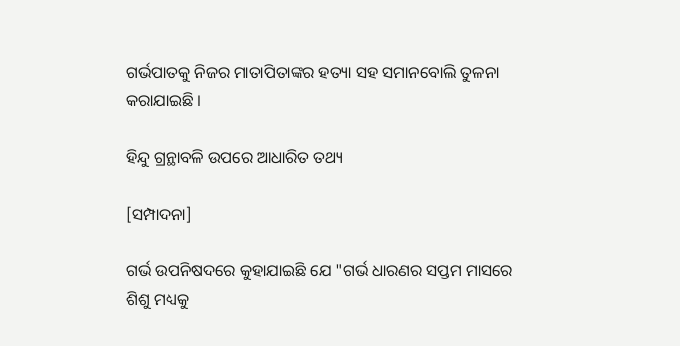ଗର୍ଭପାତକୁ ନିଜର ମାତାପିତାଙ୍କର ହତ୍ୟା ସହ ସମାନବୋଲି ତୁଳନା କରାଯାଇଛି ।

ହିନ୍ଦୁ ଗ୍ରନ୍ଥାବଳି ଉପରେ ଆଧାରିତ ତଥ୍ୟ

[ସମ୍ପାଦନା]

ଗର୍ଭ ଉପନିଷଦରେ କୁହାଯାଇଛି ଯେ "ଗର୍ଭ ଧାରଣର ସପ୍ତମ ମାସରେ ଶିଶୁ ମଧ୍ୟକୁ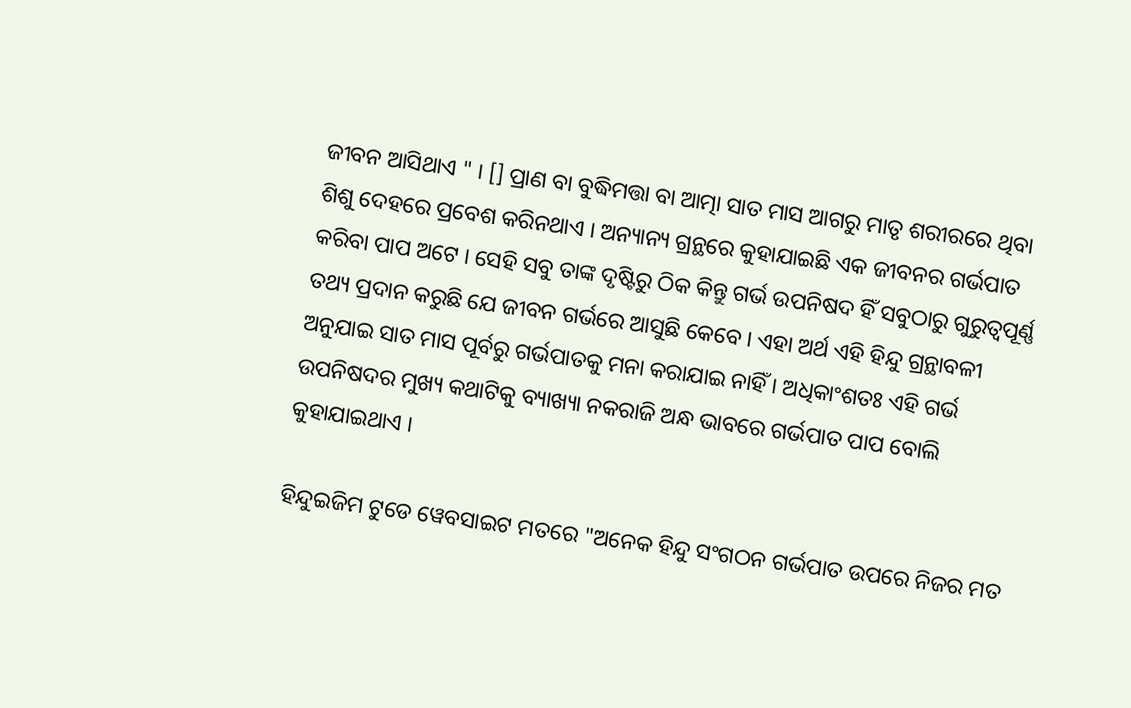ଜୀବନ ଆସିଥାଏ " । [] ପ୍ରାଣ ବା ବୁଦ୍ଧିମତ୍ତା ବା ଆତ୍ମା ସାତ ମାସ ଆଗରୁ ମାତୃ ଶରୀରରେ ଥିବା ଶିଶୁ ଦେହରେ ପ୍ରବେଶ କରିନଥାଏ । ଅନ୍ୟାନ୍ୟ ଗ୍ରନ୍ଥରେ କୁହାଯାଇଛି ଏକ ଜୀବନର ଗର୍ଭପାତ କରିବା ପାପ ଅଟେ । ସେହି ସବୁ ତାଙ୍କ ଦୃଷ୍ଟିରୁ ଠିକ କିନ୍ତୁ ଗର୍ଭ ଉପନିଷଦ ହିଁ ସବୁଠାରୁ ଗୁରୁତ୍ୱପୂର୍ଣ୍ଣ ତଥ୍ୟ ପ୍ରଦାନ କରୁଛି ଯେ ଜୀବନ ଗର୍ଭରେ ଆସୁଛି କେବେ । ଏହା ଅର୍ଥ ଏହି ହିନ୍ଦୁ ଗ୍ରନ୍ଥାବଳୀ ଅନୁଯାଇ ସାତ ମାସ ପୂର୍ବରୁ ଗର୍ଭପାତକୁ ମନା କରାଯାଇ ନାହିଁ । ଅଧିକାଂଶତଃ ଏହି ଗର୍ଭ ଉପନିଷଦର ମୁଖ୍ୟ କଥାଟିକୁ ବ୍ୟାଖ୍ୟା ନକରାଜି ଅନ୍ଧ ଭାବରେ ଗର୍ଭପାତ ପାପ ବୋଲି କୁହାଯାଇଥାଏ ।

ହିନ୍ଦୁଇଜିମ ଟୁଡେ ୱେବସାଇଟ ମତରେ "ଅନେକ ହିନ୍ଦୁ ସଂଗଠନ ଗର୍ଭପାତ ଉପରେ ନିଜର ମତ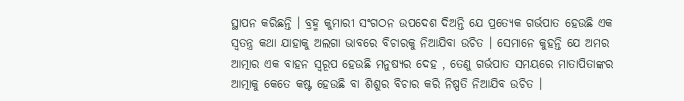ସ୍ଥାପନ କରିଛନ୍ତି । ବ୍ରହ୍ମ କୁମାରୀ ସଂଗଠନ ଉପଦେଶ ଦିଅନ୍ତି ଯେ ପ୍ରତ୍ୟେକ ଗର୍ଭପାତ ହେଉଛି ଏକ ସ୍ୱତନ୍ତ୍ର କଥା ଯାହାକୁ ଅଲଗା ଭାବରେ ବିଚାରକୁ ନିଆଯିବା ଉଚିତ । ସେମାନେ କୁହନ୍ତି ଯେ ଅମର ଆତ୍ମାର ଏକ ବାହନ ସ୍ୱରୂପ ହେଉଛି ମନୁଷ୍ୟର ଦେହ , ତେଣୁ ଗର୍ଭପାତ ସମୟରେ ମାତାପିତାଙ୍କର ଆତ୍ମାକୁ କେତେ କଷ୍ଟ ହେଉଛି ବା ଶିଶୁର ବିଚାର କରି ନିଷ୍ପତି ନିଆଯିବ ଉଚିତ ।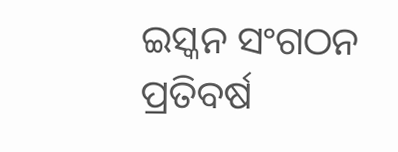ଇସ୍କନ ସଂଗଠନ ପ୍ରତିବର୍ଷ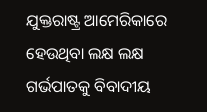ଯୁକ୍ତରାଷ୍ଟ୍ର ଆମେରିକାରେ ହେଉଥିବା ଲକ୍ଷ ଲକ୍ଷ ଗର୍ଭପାତକୁ ବିବାଦୀୟ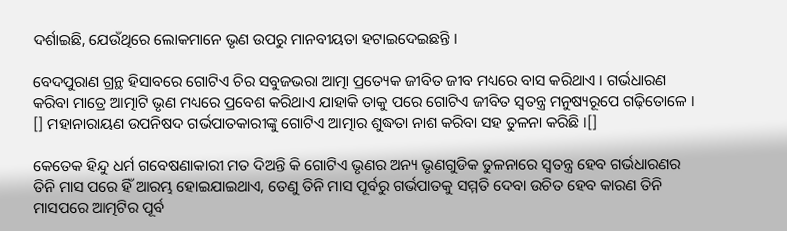ଦର୍ଶାଇଛି, ଯେଉଁଥିରେ ଲୋକମାନେ ଭୃଣ ଉପରୁ ମାନବୀୟତା ହଟାଇଦେଇଛନ୍ତି ।

ବେଦପୁରାଣ ଗ୍ରନ୍ଥ ହିସାବରେ ଗୋଟିଏ ଚିର ସବୁଜଭରା ଆତ୍ମା ପ୍ରତ୍ୟେକ ଜୀବିତ ଜୀବ ମଧ୍ୟରେ ବାସ କରିଥାଏ । ଗର୍ଭଧାରଣ କରିବା ମାତ୍ରେ ଆତ୍ମାଟି ଭୃଣ ମଧ୍ୟରେ ପ୍ରବେଶ କରିଥାଏ ଯାହାକି ତାକୁ ପରେ ଗୋଟିଏ ଜୀବିତ ସ୍ୱତନ୍ତ୍ର ମନୁଷ୍ୟରୂପେ ଗଢ଼ିତୋଳେ । [] ମହାନାରାୟଣ ଉପନିଷଦ ଗର୍ଭପାତକାରୀଙ୍କୁ ଗୋଟିଏ ଆତ୍ମାର ଶୁଦ୍ଧତା ନାଶ କରିବା ସହ ତୁଳନା କରିଛି ।[]

କେତେକ ହିନ୍ଦୁ ଧର୍ମ ଗବେଷଣାକାରୀ ମତ ଦିଅନ୍ତି କି ଗୋଟିଏ ଭୃଣର ଅନ୍ୟ ଭୃଣଗୁଡିକ ତୁଳନାରେ ସ୍ୱତନ୍ତ୍ର ହେବ ଗର୍ଭଧାରଣର ତିନି ମାସ ପରେ ହିଁ ଆରମ୍ଭ ହୋଇଯାଇଥାଏ, ତେଣୁ ତିନି ମାସ ପୂର୍ବରୁ ଗର୍ଭପାତକୁ ସମ୍ମତି ଦେବା ଉଚିତ ହେବ କାରଣ ତିନି ମାସପରେ ଆତ୍ମଟିର ପୂର୍ବ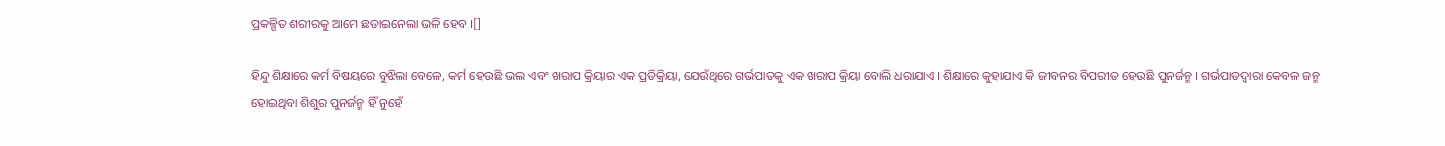ପ୍ରକଳ୍ପିତ ଶରୀରକୁ ଆମେ ଛଡାଇନେଲା ଭଳି ହେବ ।[]

ହିନ୍ଦୁ ଶିକ୍ଷାରେ କର୍ମ ବିଷୟରେ ବୁଝିଲା ବେଳେ, କର୍ମ ହେଉଛି ଭଲ ଏବଂ ଖରାପ କ୍ରିୟାର ଏକ ପ୍ରତିକ୍ରିୟା, ଯେଉଁଥିରେ ଗର୍ଭପାତକୁ ଏକ ଖରାପ କ୍ରିୟା ବୋଲି ଧରାଯାଏ । ଶିକ୍ଷାରେ କୁହାଯାଏ କି ଜୀବନର ବିପରୀତ ହେଉଛି ପୁନର୍ଜନ୍ମ । ଗର୍ଭପାତଦ୍ୱାରା କେବଳ ଜନ୍ମ ହୋଇଥିବା ଶିଶୁର ପୁନର୍ଜନ୍ମ ହିଁ ନୁହେଁ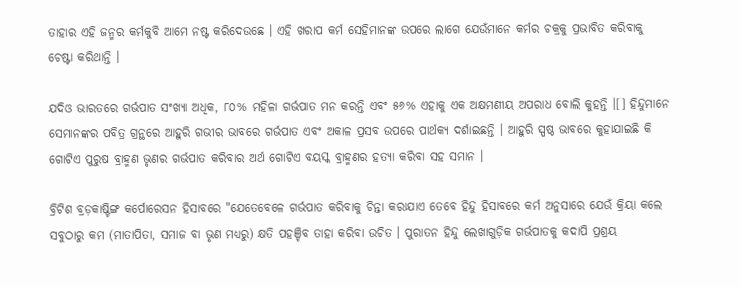ତାହାର ଏହି ଜନ୍ମର କର୍ମକୁବି ଆମେ ନଷ୍ଟ କରିଦେଉଛେ । ଏହି ଖରାପ କର୍ମ ସେହିମାନଙ୍କ ଉପରେ ଲାଗେ ଯେଉଁମାନେ କର୍ମର ଚକ୍ରକୁ ପ୍ରଭାବିତ କରିବାକୁ ଚେଷ୍ଟା କରିଥାନ୍ତି ।

ଯଦିଓ ଭାରତରେ ଗର୍ଭପାତ ସଂଖ୍ୟା ଅଧିକ, ୮୦% ମହିଳା ଗର୍ଭପାତ ମନ କରନ୍ତି ଏବଂ ୫୬% ଏହାକୁ ଏକ ଅକ୍ଷମଣୀୟ ଅପରାଧ ବୋଲି କୁହନ୍ତି ।[] ହିନ୍ଦୁମାନେ ସେମାନଙ୍କର ପବିତ୍ର ଗ୍ରନ୍ଥରେ ଆହୁରି ଗଭୀର ଭାବରେ ଗର୍ଭପାତ ଏବଂ ଅକାଳ ପ୍ରସବ ଉପରେ ପାର୍ଥକ୍ୟ ଦର୍ଶାଇଛନ୍ତି । ଆହୁରି ସ୍ପଷ୍ଠ ଭାବରେ କୁହାଯାଇଛି କି ଗୋଟିଏ ପୁରୁଷ ବ୍ରାହ୍ମଣ ଭୃଣର ଗର୍ଭପାତ କରିବାର ଅର୍ଥ ଗୋଟିଏ ବୟସ୍କ ବ୍ରାହ୍ମଣର ହତ୍ୟା କରିବା ସହ ସମାନ ।

ବ୍ରିଟିଶ ବ୍ରଡ଼କାଷ୍ଟିଙ୍ଗ କର୍ପୋରେସନ ହିସାବରେ "ଯେତେବେଳେ ଗର୍ଭପାତ କରିବାକୁ ଚିନ୍ତା କରାଯାଏ ତେବେ ହିନ୍ଦୁ ହିସାବରେ କର୍ମ ଅନୁସାରେ ଯେଉଁ କ୍ରିୟା କଲେ ସବୁଠାରୁ କମ (ମାତାପିତା, ସମାଜ ବା ଭୃଣ ମଧ୍ୟରୁ) କ୍ଷତି ପହଞ୍ଚିବ ତାହା କରିବା ଉଚିତ । ପୁରାତନ ହିନ୍ଦୁ ଲେଖାଗୁଡ଼ିକ ଗର୍ଭପାତକୁ କଦାପି ପ୍ରଶ୍ରୟ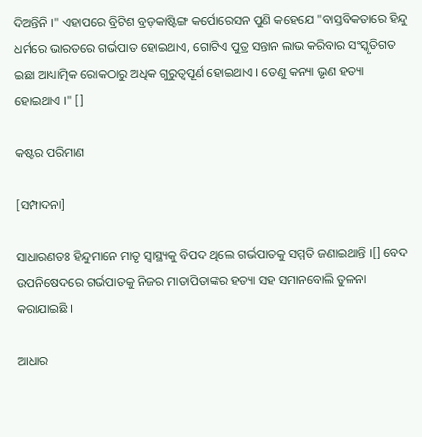ଦିଅନ୍ତିନି ।" ଏହାପରେ ବ୍ରିଟିଶ ବ୍ରଡ଼କାଷ୍ଟିଙ୍ଗ କର୍ପୋରେସନ ପୁଣି କହେଯେ "ବାସ୍ତବିକତାରେ ହିନ୍ଦୁ ଧର୍ମରେ ଭାରତରେ ଗର୍ଭପାତ ହୋଇଥାଏ, ଗୋଟିଏ ପୁତ୍ର ସନ୍ତାନ ଲାଭ କରିବାର ସଂସ୍କୃତିଗତ ଇଛା ଆଧ୍ୟାତ୍ମିକ ରୋକଠାରୁ ଅଧିକ ଗୁରୁତ୍ୱପୂର୍ଣ ହୋଇଥାଏ । ତେଣୁ କନ୍ୟା ଭୃଣ ହତ୍ୟା ହୋଇଥାଏ ।" []

କଷ୍ଟର ପରିମାଣ

[ସମ୍ପାଦନା]

ସାଧାରଣତଃ ହିନ୍ଦୁମାନେ ମାତୃ ସ୍ୱାସ୍ଥ୍ୟକୁ ବିପଦ ଥିଲେ ଗର୍ଭପାତକୁ ସମ୍ମତି ଜଣାଇଥାନ୍ତି ।[] ବେଦ ଉପନିଷେଦରେ ଗର୍ଭପାତକୁ ନିଜର ମାତାପିତାଙ୍କର ହତ୍ୟା ସହ ସମାନବୋଲି ତୁଳନା କରାଯାଇଛି ।

ଆଧାର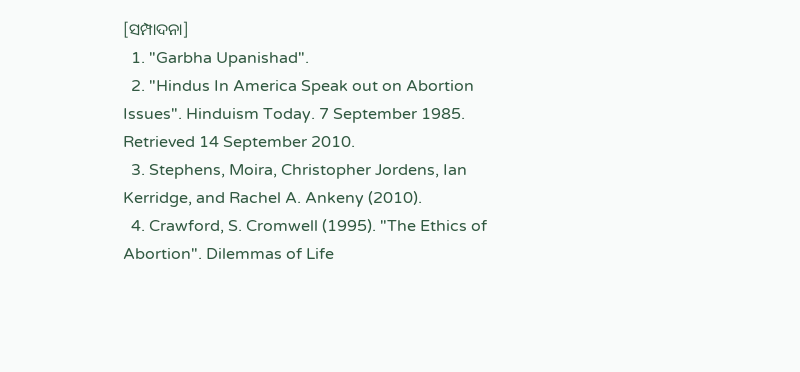[ସମ୍ପାଦନା]
  1. "Garbha Upanishad".
  2. "Hindus In America Speak out on Abortion Issues". Hinduism Today. 7 September 1985. Retrieved 14 September 2010.
  3. Stephens, Moira, Christopher Jordens, Ian Kerridge, and Rachel A. Ankeny (2010).
  4. Crawford, S. Cromwell (1995). "The Ethics of Abortion". Dilemmas of Life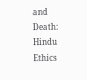and Death: Hindu Ethics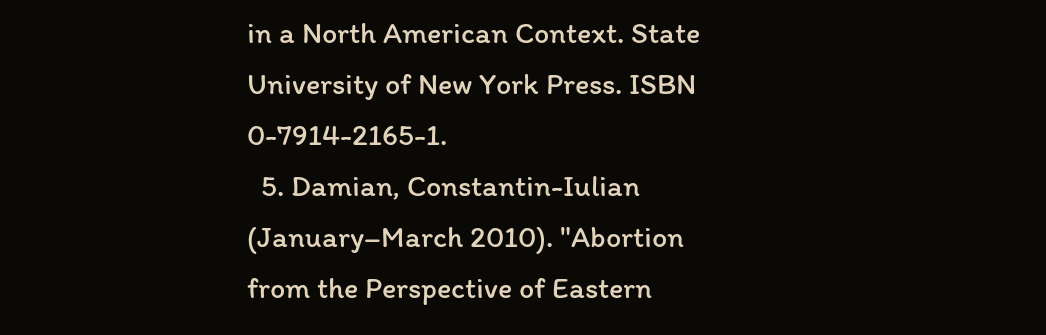in a North American Context. State University of New York Press. ISBN 0-7914-2165-1.
  5. Damian, Constantin-Iulian (January–March 2010). "Abortion from the Perspective of Eastern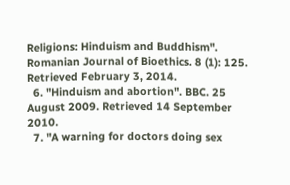Religions: Hinduism and Buddhism". Romanian Journal of Bioethics. 8 (1): 125. Retrieved February 3, 2014.
  6. "Hinduism and abortion". BBC. 25 August 2009. Retrieved 14 September 2010.
  7. "A warning for doctors doing sex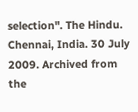selection". The Hindu. Chennai, India. 30 July 2009. Archived from the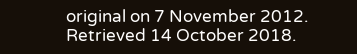original on 7 November 2012. Retrieved 14 October 2018.